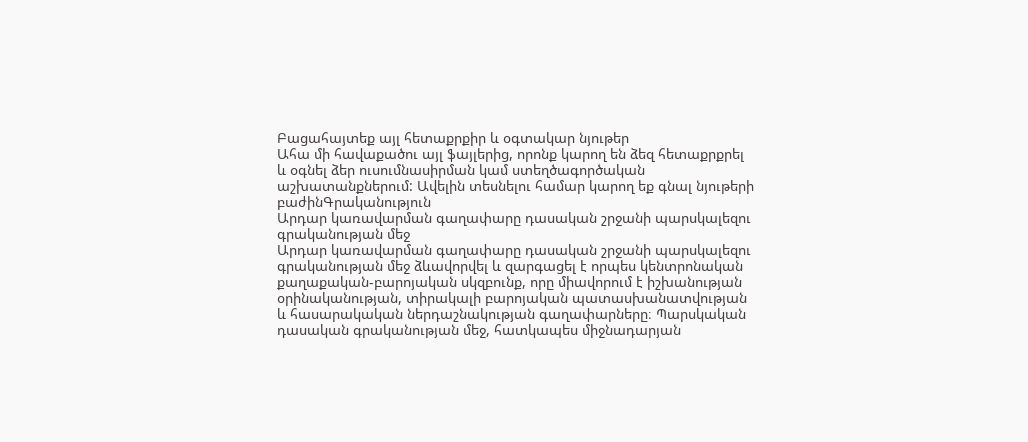Բացահայտեք այլ հետաքրքիր և օգտակար նյութեր
Ահա մի հավաքածու այլ ֆայլերից, որոնք կարող են ձեզ հետաքրքրել և օգնել ձեր ուսումնասիրման կամ ստեղծագործական աշխատանքներում: Ավելին տեսնելու համար կարող եք գնալ նյութերի բաժինԳրականություն
Արդար կառավարման գաղափարը դասական շրջանի պարսկալեզու գրականության մեջ
Արդար կառավարման գաղափարը դասական շրջանի պարսկալեզու գրականության մեջ ձևավորվել և զարգացել է որպես կենտրոնական քաղաքական-բարոյական սկզբունք, որը միավորում է իշխանության օրինականության, տիրակալի բարոյական պատասխանատվության և հասարակական ներդաշնակության գաղափարները։ Պարսկական դասական գրականության մեջ, հատկապես միջնադարյան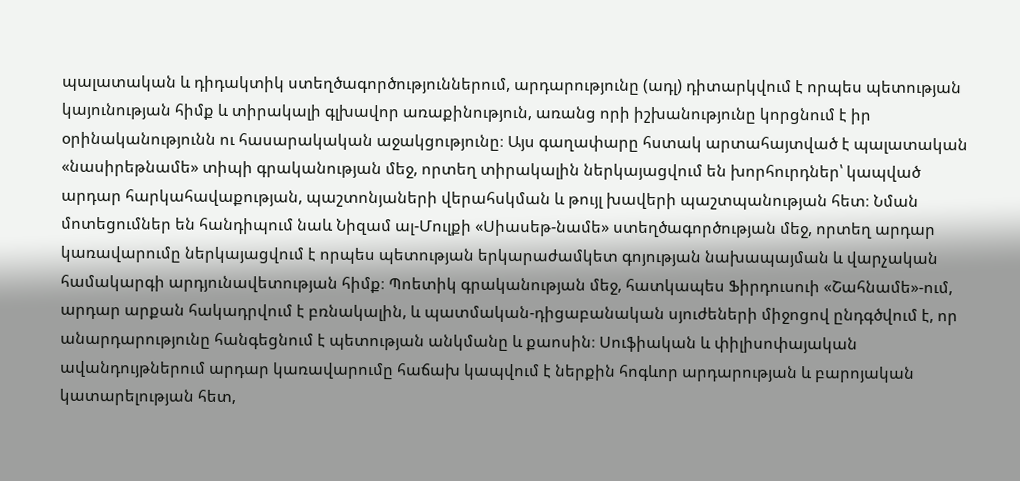պալատական և դիդակտիկ ստեղծագործություններում, արդարությունը (ադլ) դիտարկվում է որպես պետության կայունության հիմք և տիրակալի գլխավոր առաքինություն, առանց որի իշխանությունը կորցնում է իր օրինականությունն ու հասարակական աջակցությունը։ Այս գաղափարը հստակ արտահայտված է պալատական «նասիրեթնամե» տիպի գրականության մեջ, որտեղ տիրակալին ներկայացվում են խորհուրդներ՝ կապված արդար հարկահավաքության, պաշտոնյաների վերահսկման և թույլ խավերի պաշտպանության հետ։ Նման մոտեցումներ են հանդիպում նաև Նիզամ ալ-Մուլքի «Սիասեթ-նամե» ստեղծագործության մեջ, որտեղ արդար կառավարումը ներկայացվում է որպես պետության երկարաժամկետ գոյության նախապայման և վարչական համակարգի արդյունավետության հիմք։ Պոետիկ գրականության մեջ, հատկապես Ֆիրդուսուի «Շահնամե»-ում, արդար արքան հակադրվում է բռնակալին, և պատմական-դիցաբանական սյուժեների միջոցով ընդգծվում է, որ անարդարությունը հանգեցնում է պետության անկմանը և քաոսին։ Սուֆիական և փիլիսոփայական ավանդույթներում արդար կառավարումը հաճախ կապվում է ներքին հոգևոր արդարության և բարոյական կատարելության հետ,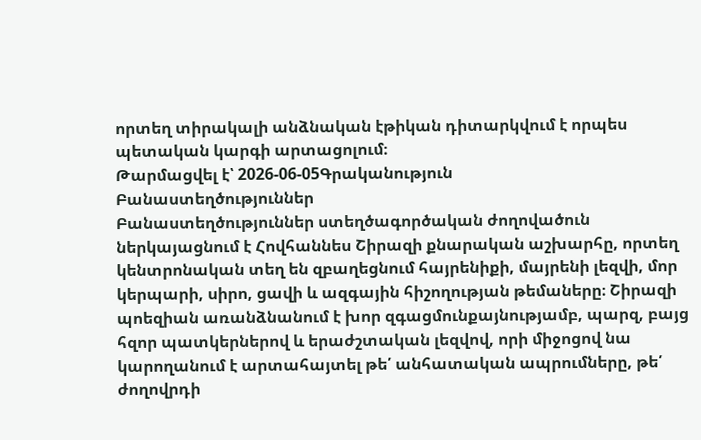որտեղ տիրակալի անձնական էթիկան դիտարկվում է որպես պետական կարգի արտացոլում։
Թարմացվել է՝ 2026-06-05Գրականություն
Բանաստեղծություններ
Բանաստեղծություններ ստեղծագործական ժողովածուն ներկայացնում է Հովհաննես Շիրազի քնարական աշխարհը, որտեղ կենտրոնական տեղ են զբաղեցնում հայրենիքի, մայրենի լեզվի, մոր կերպարի, սիրո, ցավի և ազգային հիշողության թեմաները։ Շիրազի պոեզիան առանձնանում է խոր զգացմունքայնությամբ, պարզ, բայց հզոր պատկերներով և երաժշտական լեզվով, որի միջոցով նա կարողանում է արտահայտել թե՛ անհատական ապրումները, թե՛ ժողովրդի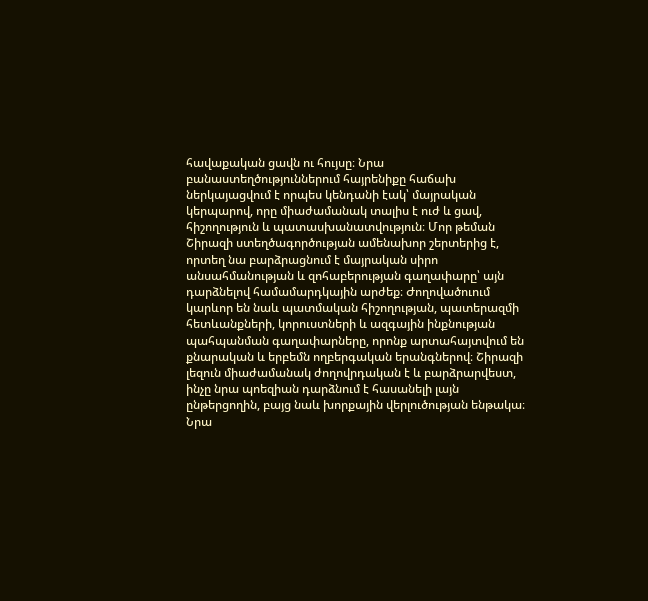հավաքական ցավն ու հույսը։ Նրա բանաստեղծություններում հայրենիքը հաճախ ներկայացվում է որպես կենդանի էակ՝ մայրական կերպարով, որը միաժամանակ տալիս է ուժ և ցավ, հիշողություն և պատասխանատվություն։ Մոր թեման Շիրազի ստեղծագործության ամենախոր շերտերից է, որտեղ նա բարձրացնում է մայրական սիրո անսահմանության և զոհաբերության գաղափարը՝ այն դարձնելով համամարդկային արժեք։ Ժողովածուում կարևոր են նաև պատմական հիշողության, պատերազմի հետևանքների, կորուստների և ազգային ինքնության պահպանման գաղափարները, որոնք արտահայտվում են քնարական և երբեմն ողբերգական երանգներով։ Շիրազի լեզուն միաժամանակ ժողովրդական է և բարձրարվեստ, ինչը նրա պոեզիան դարձնում է հասանելի լայն ընթերցողին, բայց նաև խորքային վերլուծության ենթակա։ Նրա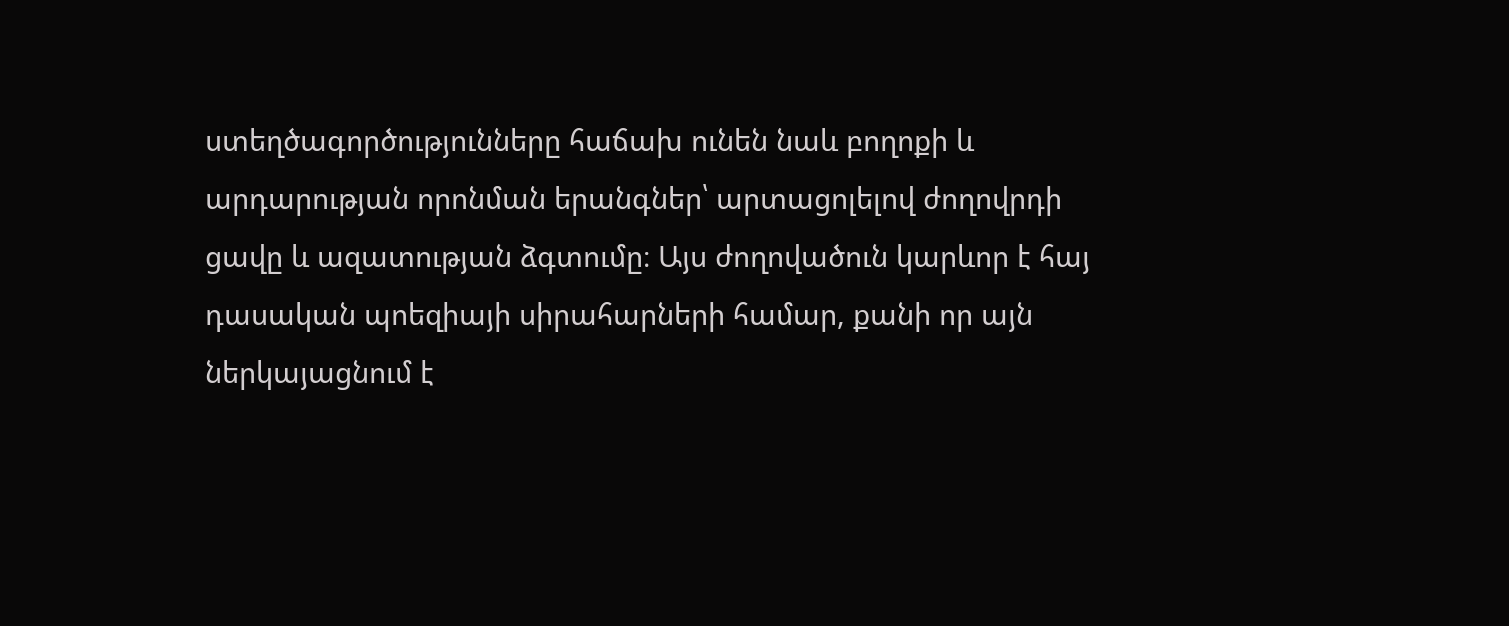ստեղծագործությունները հաճախ ունեն նաև բողոքի և արդարության որոնման երանգներ՝ արտացոլելով ժողովրդի ցավը և ազատության ձգտումը։ Այս ժողովածուն կարևոր է հայ դասական պոեզիայի սիրահարների համար, քանի որ այն ներկայացնում է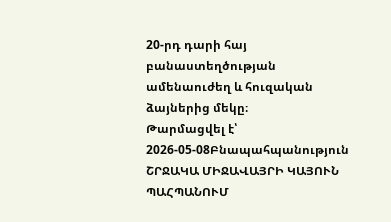20-րդ դարի հայ բանաստեղծության ամենաուժեղ և հուզական ձայներից մեկը։
Թարմացվել է՝ 2026-05-08Բնապահպանություն
ՇՐՋԱԿԱ ՄԻՋԱՎԱՅՐԻ ԿԱՅՈՒՆ ՊԱՀՊԱՆՈՒՄ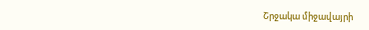Շրջակա միջավայրի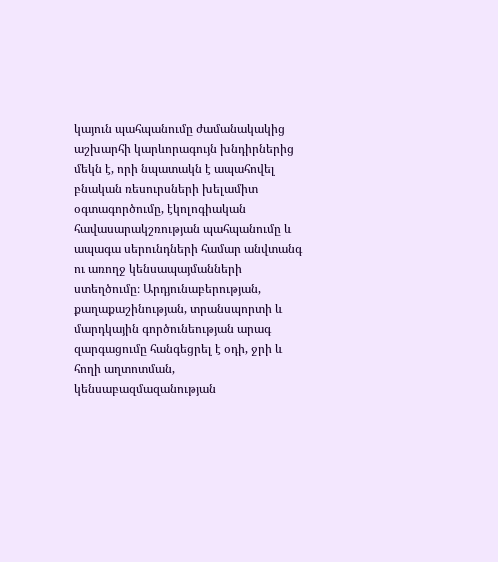կայուն պահպանումը ժամանակակից աշխարհի կարևորագույն խնդիրներից մեկն է, որի նպատակն է ապահովել բնական ռեսուրսների խելամիտ օգտագործումը, էկոլոգիական հավասարակշռության պահպանումը և ապագա սերունդների համար անվտանգ ու առողջ կենսապայմանների ստեղծումը։ Արդյունաբերության, քաղաքաշինության, տրանսպորտի և մարդկային գործունեության արագ զարգացումը հանգեցրել է օդի, ջրի և հողի աղտոտման, կենսաբազմազանության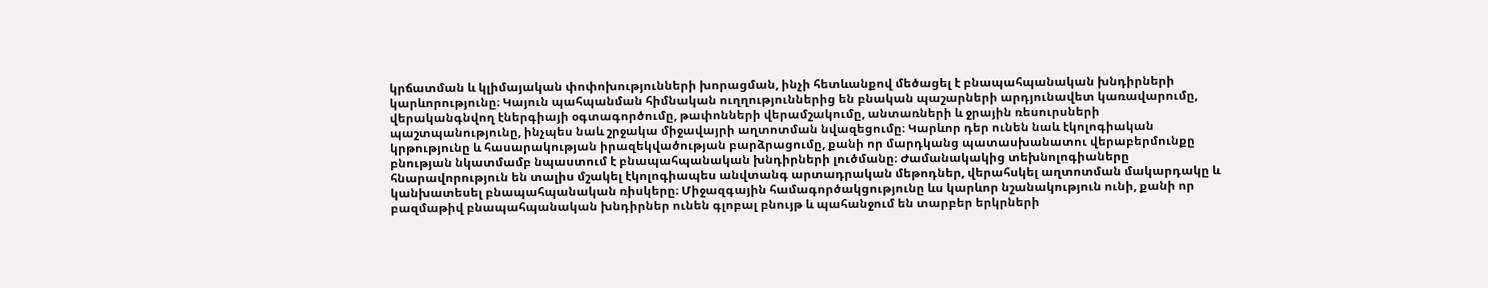կրճատման և կլիմայական փոփոխությունների խորացման, ինչի հետևանքով մեծացել է բնապահպանական խնդիրների կարևորությունը։ Կայուն պահպանման հիմնական ուղղություններից են բնական պաշարների արդյունավետ կառավարումը, վերականգնվող էներգիայի օգտագործումը, թափոնների վերամշակումը, անտառների և ջրային ռեսուրսների պաշտպանությունը, ինչպես նաև շրջակա միջավայրի աղտոտման նվազեցումը։ Կարևոր դեր ունեն նաև էկոլոգիական կրթությունը և հասարակության իրազեկվածության բարձրացումը, քանի որ մարդկանց պատասխանատու վերաբերմունքը բնության նկատմամբ նպաստում է բնապահպանական խնդիրների լուծմանը։ Ժամանակակից տեխնոլոգիաները հնարավորություն են տալիս մշակել էկոլոգիապես անվտանգ արտադրական մեթոդներ, վերահսկել աղտոտման մակարդակը և կանխատեսել բնապահպանական ռիսկերը։ Միջազգային համագործակցությունը ևս կարևոր նշանակություն ունի, քանի որ բազմաթիվ բնապահպանական խնդիրներ ունեն գլոբալ բնույթ և պահանջում են տարբեր երկրների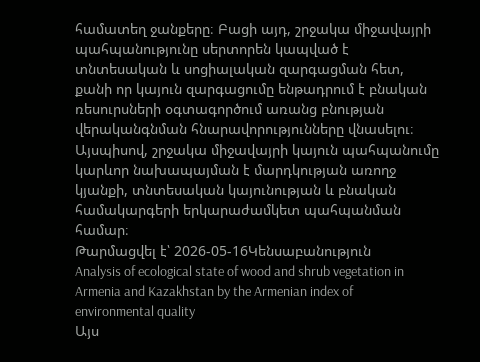համատեղ ջանքերը։ Բացի այդ, շրջակա միջավայրի պահպանությունը սերտորեն կապված է տնտեսական և սոցիալական զարգացման հետ, քանի որ կայուն զարգացումը ենթադրում է բնական ռեսուրսների օգտագործում առանց բնության վերականգնման հնարավորությունները վնասելու։ Այսպիսով, շրջակա միջավայրի կայուն պահպանումը կարևոր նախապայման է մարդկության առողջ կյանքի, տնտեսական կայունության և բնական համակարգերի երկարաժամկետ պահպանման համար։
Թարմացվել է՝ 2026-05-16Կենսաբանություն
Analysis of ecological state of wood and shrub vegetation in Armenia and Kazakhstan by the Armenian index of environmental quality
Այս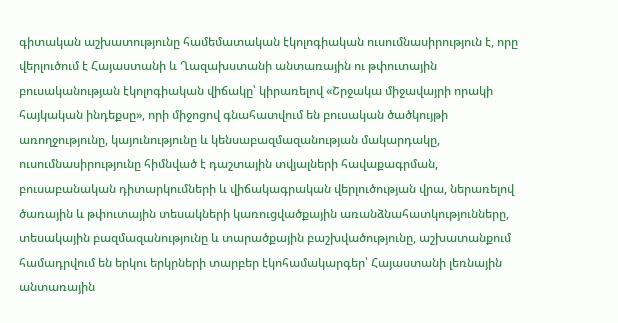գիտական աշխատությունը համեմատական էկոլոգիական ուսումնասիրություն է, որը վերլուծում է Հայաստանի և Ղազախստանի անտառային ու թփուտային բուսականության էկոլոգիական վիճակը՝ կիրառելով «Շրջակա միջավայրի որակի հայկական ինդեքսը», որի միջոցով գնահատվում են բուսական ծածկույթի առողջությունը, կայունությունը և կենսաբազմազանության մակարդակը, ուսումնասիրությունը հիմնված է դաշտային տվյալների հավաքագրման, բուսաբանական դիտարկումների և վիճակագրական վերլուծության վրա, ներառելով ծառային և թփուտային տեսակների կառուցվածքային առանձնահատկությունները, տեսակային բազմազանությունը և տարածքային բաշխվածությունը, աշխատանքում համադրվում են երկու երկրների տարբեր էկոհամակարգեր՝ Հայաստանի լեռնային անտառային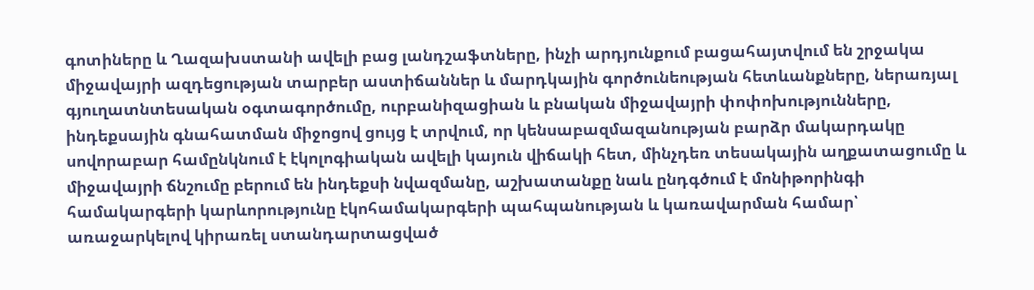գոտիները և Ղազախստանի ավելի բաց լանդշաֆտները, ինչի արդյունքում բացահայտվում են շրջակա միջավայրի ազդեցության տարբեր աստիճաններ և մարդկային գործունեության հետևանքները, ներառյալ գյուղատնտեսական օգտագործումը, ուրբանիզացիան և բնական միջավայրի փոփոխությունները, ինդեքսային գնահատման միջոցով ցույց է տրվում, որ կենսաբազմազանության բարձր մակարդակը սովորաբար համընկնում է էկոլոգիական ավելի կայուն վիճակի հետ, մինչդեռ տեսակային աղքատացումը և միջավայրի ճնշումը բերում են ինդեքսի նվազմանը, աշխատանքը նաև ընդգծում է մոնիթորինգի համակարգերի կարևորությունը էկոհամակարգերի պահպանության և կառավարման համար՝ առաջարկելով կիրառել ստանդարտացված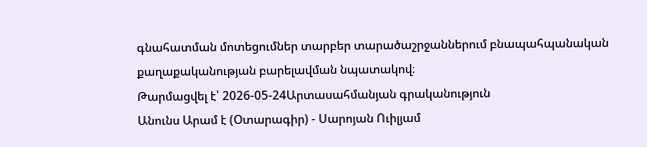գնահատման մոտեցումներ տարբեր տարածաշրջաններում բնապահպանական քաղաքականության բարելավման նպատակով։
Թարմացվել է՝ 2026-05-24Արտասահմանյան գրականություն
Անունս Արամ է (Օտարագիր) - Սարոյան Ուիլյամ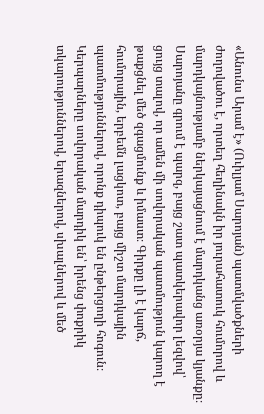«Անունս Արամ է» (Ուիլյամ Սարոյան) պատմվածքների ժողովածու է, որտեղ հեղինակն իր յուրահատուկ հումորով և մարդկայնությամբ ներկայացնում է մարդկանց առօրյա կյանքը։ Սարոյանը գրում է պարզ, բայց շատ պատկերավոր լեզվով՝ ցույց տալով, որ ամեն մի սովորական պատմություն կարող է թաքցնել մեծ զգացմունք և իմաստ։ Գիրքը լի է կարճ, հումորային, երբեմն լացկոտ, բայց միշտ մարդկային պատմություններով, որոնք դիպուկ են ընթերցողի հոգուն։ Կերպարները սովորական մարդիկ են՝ իրենց փոքրիկ տկարություններով, երազներով, սխալներով և մեծ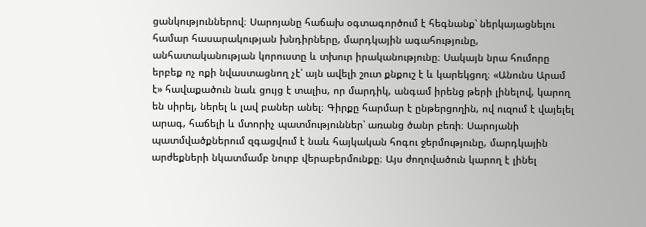ցանկություններով։ Սարոյանը հաճախ օգտագործում է հեգնանք՝ ներկայացնելու համար հասարակության խնդիրները, մարդկային ագահությունը, անհատականության կորուստը և տխուր իրականությունը։ Սակայն նրա հումորը երբեք ոչ ոքի նվաստացնող չէ՝ այն ավելի շուտ քնքուշ է և կարեկցող։ «Անունս Արամ է» հավաքածուն նաև ցույց է տալիս, որ մարդիկ, անգամ իրենց թերի լինելով, կարող են սիրել, ներել և լավ բաներ անել։ Գիրքը հարմար է ընթերցողին, ով ուզում է վայելել արագ, հաճելի և մտորիչ պատմություններ՝ առանց ծանր բեռի։ Սարոյանի պատմվածքներում զգացվում է նաև հայկական հոգու ջերմությունը, մարդկային արժեքների նկատմամբ նուրբ վերաբերմունքը։ Այս ժողովածուն կարող է լինել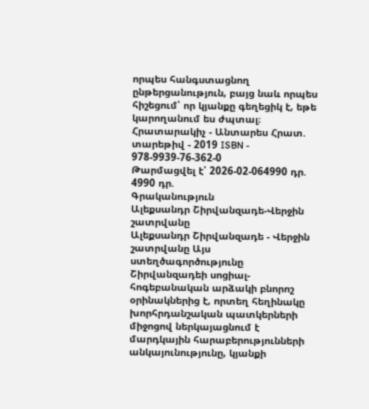որպես հանգստացնող ընթերցանություն, բայց նաև որպես հիշեցում՝ որ կյանքը գեղեցիկ է, եթե կարողանում ես ժպտալ։ Հրատարակիչ - Անտարես Հրատ. տարեթիվ - 2019 ISBN - 978-9939-76-362-0
Թարմացվել է՝ 2026-02-064990 դր.
4990 դր.
Գրականություն
Ալեքսանդր Շիրվանզադե-Վերջին շատրվանը
Ալեքսանդր Շիրվանզադե - Վերջին շատրվանը Այս ստեղծագործությունը Շիրվանզադեի սոցիալ-հոգեբանական արձակի բնորոշ օրինակներից է, որտեղ հեղինակը խորհրդանշական պատկերների միջոցով ներկայացնում է մարդկային հարաբերությունների անկայունությունը, կյանքի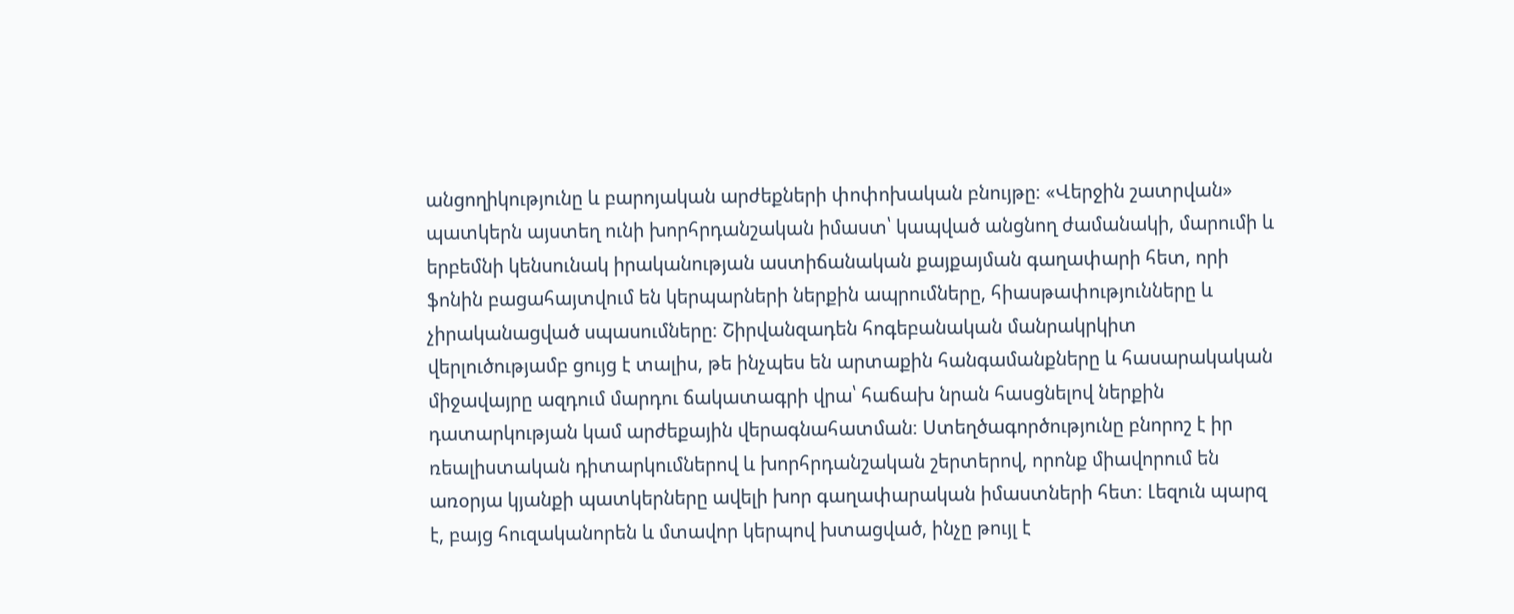անցողիկությունը և բարոյական արժեքների փոփոխական բնույթը։ «Վերջին շատրվան» պատկերն այստեղ ունի խորհրդանշական իմաստ՝ կապված անցնող ժամանակի, մարումի և երբեմնի կենսունակ իրականության աստիճանական քայքայման գաղափարի հետ, որի ֆոնին բացահայտվում են կերպարների ներքին ապրումները, հիասթափությունները և չիրականացված սպասումները։ Շիրվանզադեն հոգեբանական մանրակրկիտ վերլուծությամբ ցույց է տալիս, թե ինչպես են արտաքին հանգամանքները և հասարակական միջավայրը ազդում մարդու ճակատագրի վրա՝ հաճախ նրան հասցնելով ներքին դատարկության կամ արժեքային վերագնահատման։ Ստեղծագործությունը բնորոշ է իր ռեալիստական դիտարկումներով և խորհրդանշական շերտերով, որոնք միավորում են առօրյա կյանքի պատկերները ավելի խոր գաղափարական իմաստների հետ։ Լեզուն պարզ է, բայց հուզականորեն և մտավոր կերպով խտացված, ինչը թույլ է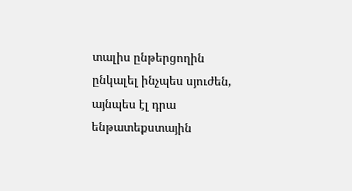տալիս ընթերցողին ընկալել ինչպես սյուժեն, այնպես էլ դրա ենթատեքստային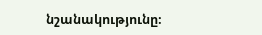նշանակությունը։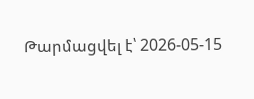Թարմացվել է՝ 2026-05-15